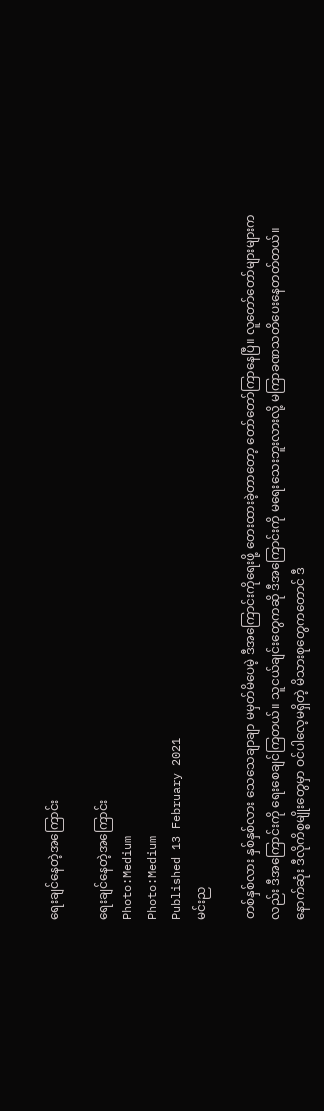ရေးချင်နေတဲ့အကြောင်း

ရေးချင်နေတဲ့အကြောင်း
Photo:Medium
Photo:Medium
Published 13 February 2021
မင်းည

တစ်နှစ်လား နှစ်နှစ်လား သေသေချာချာ မမှတ်မိပေမဲ့ ဒီအကြောင်းကိုရေးဖို့ တေးထားခဲ့တာတော့ တော်တော်ကြာနေပြီ။ လူတော်တော်များများကလည်း ဒီအကြောင်းကို ရေးစေချင်ကြတယ်။ သူငယ်ချင်းတွေကဆို ဒီအကြောင်းကို မရေးသေးဘူးလားလို့ မကြာခဏသတိပေးနေတတ်တယ်။ နောက်ဆုံး ဒီလိုကိစ္စမျိုးတွေမှာ ဝင်ပါလေ့မရှိတဲ့ မိသားစုတွေကတောင် ဒီ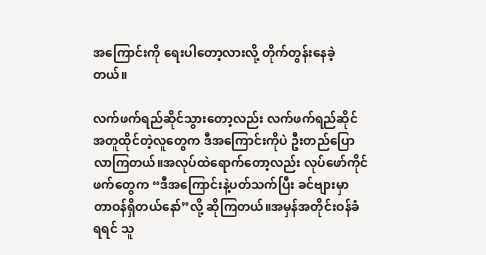အကြောင်းကို ရေးပါတော့လားလို့ တိုက်တွန်းနေခဲ့တယ်။

လက်ဖက်ရည်ဆိုင်သွားတော့လည်း လက်ဖက်ရည်ဆိုင်အတူထိုင်တဲ့လူတွေက ဒီအကြောင်းကိုပဲ ဦးတည်ပြောလာကြတယ်။အလုပ်ထဲရောက်တော့လည်း လုပ်ဖော်ကိုင်ဖက်တွေက “ဒီအကြောင်းနဲ့ပတ်သက်ပြီး ခင်ဗျားမှာ တာဝန်ရှိတယ်နော်”လို့ ဆိုကြတယ်။အမှန်အတိုင်းဝန်ခံရရင် သူ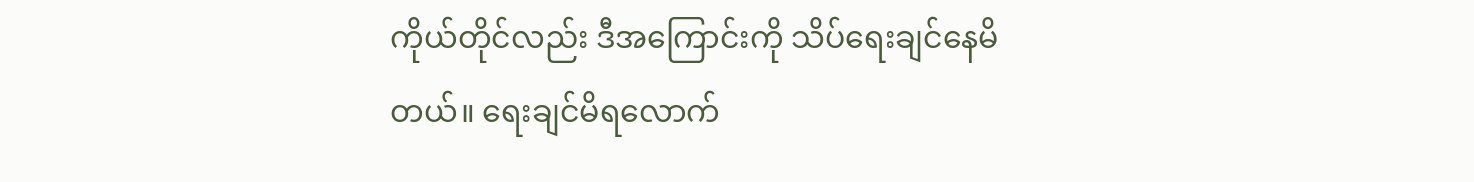ကိုယ်တိုင်လည်း ဒီအကြောင်းကို သိပ်ရေးချင်နေမိတယ်။ ရေးချင်မိရလောက်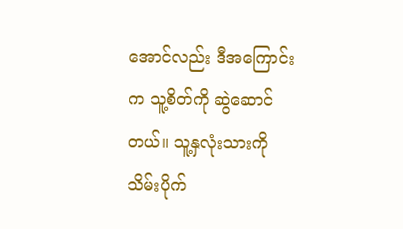အောင်လည်း ဒီအကြောင်းက သူ့စိတ်ကို ဆွဲဆောင်တယ်။ သူ့နှလုံးသားကို သိမ်းပိုက်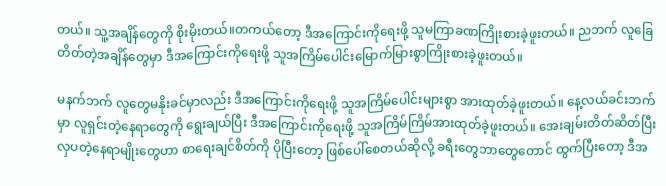တယ်။ သူ့အချိန်တွေကို စိုးမိုးတယ်။တကယ်တော့ ဒီအကြောင်းကိုရေးဖို့ သူမကြာခဏကြိုးစားခဲ့ဖူးတယ်။ ညဘက် လူခြေတိတ်တဲ့အချိန်တွေမှာ ဒီအကြောင်းကိုရေးဖို့ သူအကြိမ်ပေါင်းမြောက်မြားစွာကြိုးစားခဲ့ဖူးတယ်။

မနက်ဘက် လူတွေမနိုးခင်မှာလည်း ဒီအကြောင်းကိုရေးဖို့ သူအကြိမ်ပေါင်းများစွာ အားထုတ်ခဲ့ဖူးတယ်။ နေ့လယ်ခင်းဘက်မှာ လူရှင်းတဲ့နေရာတွေကို ရွေးချယ်ပြီး ဒီအကြောင်းကိုရေးဖို့ သူအကြိမ်ကြိမ်အားထုတ်ခဲ့ဖူးတယ်။ အေးချမ်းတိတ်ဆိတ်ပြီး လှပတဲ့နေရာမျိုးတွေဟာ စာရေးချင်စိတ်ကို ပိုပြီးတော့ ဖြစ်ပေါ်စေတယ်ဆိုလို့ ခရီးတွေဘာတွေတောင် ထွက်ပြီးတော့ ဒီအ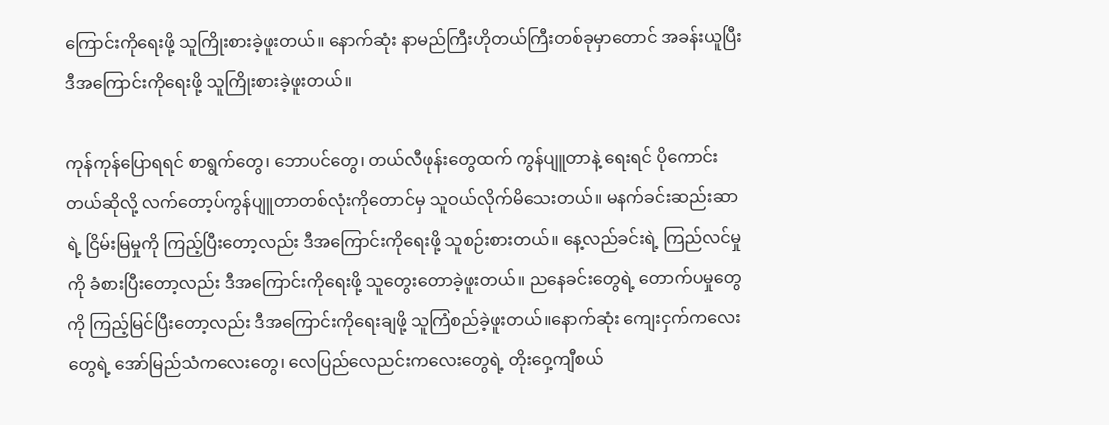ကြောင်းကိုရေးဖို့ သူကြိုးစားခဲ့ဖူးတယ်။ နောက်ဆုံး နာမည်ကြီးဟိုတယ်ကြီးတစ်ခုမှာတောင် အခန်းယူပြီး ဒီအကြောင်းကိုရေးဖို့ သူကြိုးစားခဲ့ဖူးတယ်။

ကုန်ကုန်ပြောရရင် စာရွက်တွေ၊ ဘောပင်တွေ၊ တယ်လီဖုန်းတွေထက် ကွန်ပျူတာနဲ့ ရေးရင် ပိုကောင်းတယ်ဆိုလို့ လက်တော့ပ်ကွန်ပျူတာတစ်လုံးကိုတောင်မှ သူဝယ်လိုက်မိသေးတယ်။ မနက်ခင်းဆည်းဆာရဲ့ ငြိမ်းမြမှုကို ကြည့်ပြီးတော့လည်း ဒီအကြောင်းကိုရေးဖို့ သူစဉ်းစားတယ်။ နေ့လည်ခင်းရဲ့ ကြည်လင်မှုကို ခံစားပြီးတော့လည်း ဒီအကြောင်းကိုရေးဖို့ သူတွေးတောခဲ့ဖူးတယ်။ ညနေခင်းတွေရဲ့ တောက်ပမှုတွေကို ကြည့်မြင်ပြီးတော့လည်း ဒီအကြောင်းကိုရေးချဖို့ သူကြံစည်ခဲ့ဖူးတယ်။နောက်ဆုံး ကျေးငှက်ကလေးတွေရဲ့ အော်မြည်သံကလေးတွေ၊ လေပြည်လေညင်းကလေးတွေရဲ့ တိုးဝှေ့ကျီစယ်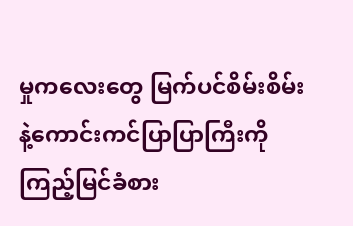မှုကလေးတွေ မြက်ပင်စိမ်းစိမ်းနဲ့ကောင်းကင်ပြာပြာကြီးကို ကြည့်မြင်ခံစား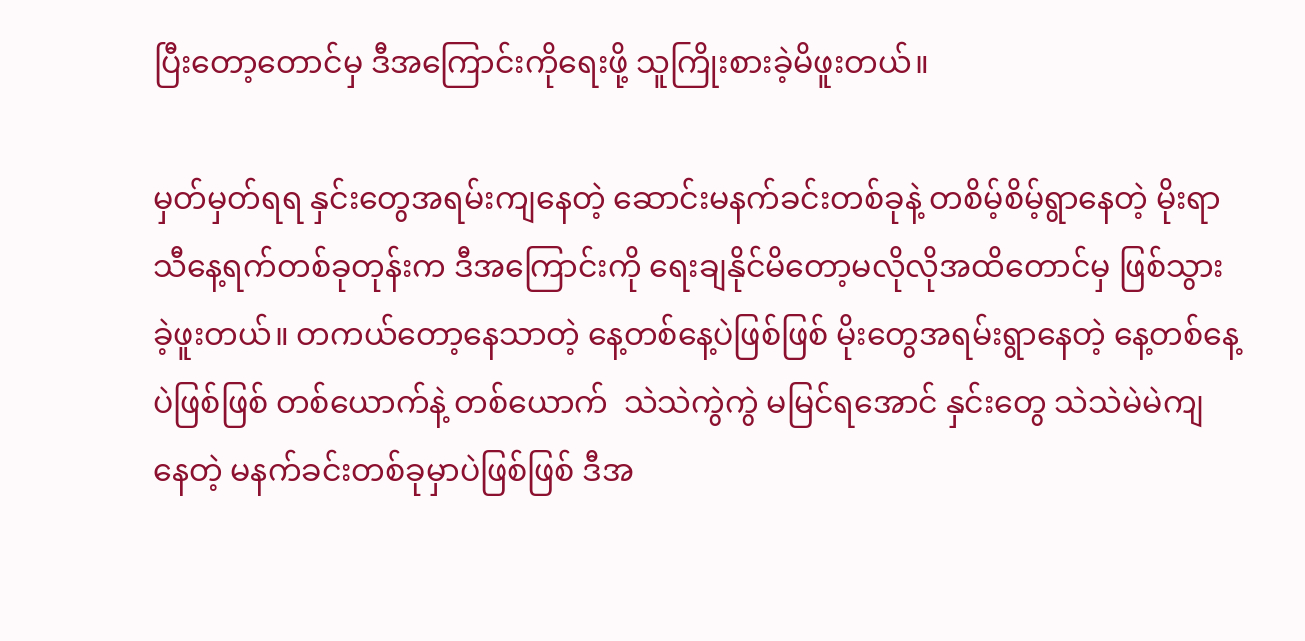ပြီးတော့တောင်မှ ဒီအကြောင်းကိုရေးဖို့ သူကြိုးစားခဲ့မိဖူးတယ်။

မှတ်မှတ်ရရ နှင်းတွေအရမ်းကျနေတဲ့ ဆောင်းမနက်ခင်းတစ်ခုနဲ့ တစိမ့်စိမ့်ရွာနေတဲ့ မိုးရာသီနေ့ရက်တစ်ခုတုန်းက ဒီအကြောင်းကို ရေးချနိုင်မိတော့မလိုလိုအထိတောင်မှ ဖြစ်သွားခဲ့ဖူးတယ်။ တကယ်တော့နေသာတဲ့ နေ့တစ်နေ့ပဲဖြစ်ဖြစ် မိုးတွေအရမ်းရွာနေတဲ့ နေ့တစ်နေ့ပဲဖြစ်ဖြစ် တစ်ယောက်နဲ့ တစ်ယောက်  သဲသဲကွဲကွဲ မမြင်ရအောင် နှင်းတွေ သဲသဲမဲမဲကျနေတဲ့ မနက်ခင်းတစ်ခုမှာပဲဖြစ်ဖြစ် ဒီအ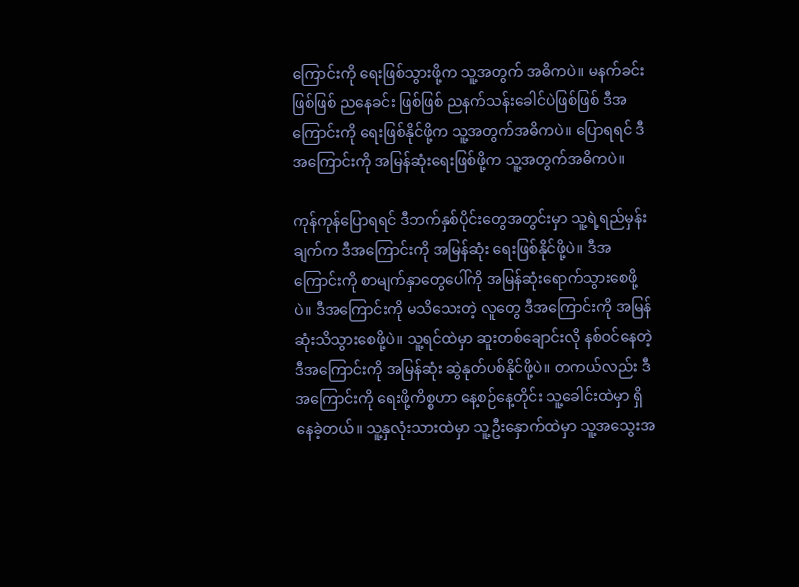ကြောင်းကို ရေးဖြစ်သွားဖို့က သူ့အတွက် အဓိကပဲ။ မနက်ခင်း ဖြစ်ဖြစ် ညနေခင်း ဖြစ်ဖြစ် ညနက်သန်းခေါင်ပဲဖြစ်ဖြစ် ဒီအကြောင်းကို ရေးဖြစ်နိုင်ဖို့က သူ့အတွက်အဓိကပဲ။ ပြောရရင် ဒီအကြောင်းကို အမြန်ဆုံးရေးဖြစ်ဖို့က သူ့အတွက်အဓိကပဲ။

ကုန်ကုန်ပြောရရင် ဒီဘက်နှစ်ပိုင်းတွေအတွင်းမှာ သူ့ရဲ့ရည်မှန်းချက်က ဒီအကြောင်းကို အမြန်ဆုံး ရေးဖြစ်နိုင်ဖို့ပဲ။ ဒီအကြောင်းကို စာမျက်နှာတွေပေါ်ကို အမြန်ဆုံးရောက်သွားစေဖို့ပဲ။ ဒီအကြောင်းကို မသိသေးတဲ့ လူတွေ ဒီအကြောင်းကို အမြန်ဆုံးသိသွားစေဖို့ပဲ။ သူ့ရင်ထဲမှာ ဆူးတစ်ချောင်းလို နစ်ဝင်နေတဲ့ ဒီအကြောင်းကို အမြန်ဆုံး ဆွဲနုတ်ပစ်နိုင်ဖို့ပဲ။ တကယ်လည်း ဒီအကြောင်းကို ရေးဖို့ကိစ္စဟာ နေ့စဉ်နေ့တိုင်း သူ့ခေါင်းထဲမှာ ရှိနေခဲ့တယ်။ သူ့နှလုံးသားထဲမှာ သူ့ဦးနှောက်ထဲမှာ သူ့အသွေးအ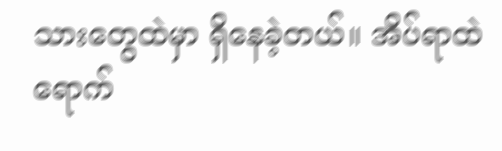သားတွေထဲမှာ ရှိနေခဲ့တယ်။ အိပ်ရာထဲရောက်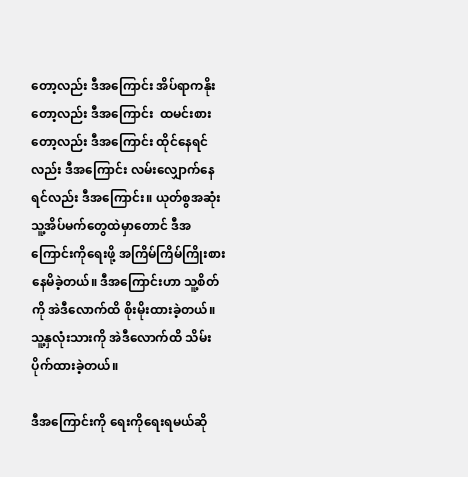တော့လည်း ဒီအကြောင်း အိပ်ရာကနိုးတော့လည်း ဒီအကြောင်း  ထမင်းစားတော့လည်း ဒီအကြောင်း ထိုင်နေရင်လည်း ဒီအကြောင်း လမ်းလျှောက်နေရင်လည်း ဒီအကြောင်း။ ယုတ်စွအဆုံး သူ့အိပ်မက်တွေထဲမှာတောင် ဒီအကြောင်းကိုရေးဖို့ အကြိမ်ကြိမ်ကြိုးစားနေမိခဲ့တယ်။ ဒီအကြောင်းဟာ သူ့စိတ်ကို အဲဒီလောက်ထိ စိုးမိုးထားခဲ့တယ်။ သူ့နှလုံးသားကို အဲဒီလောက်ထိ သိမ်းပိုက်ထားခဲ့တယ်။

ဒီအကြောင်းကို ရေးကိုရေးရမယ်ဆို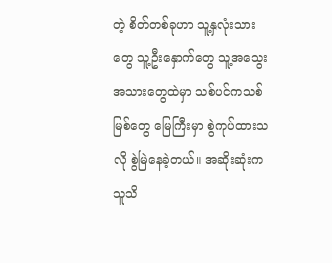တဲ့ စိတ်တစ်ခုဟာ သူ့နှလုံးသားတွေ သူ့ဦးနှောက်တွေ သူ့အသွေးအသားတွေထဲမှာ သစ်ပင်ကသစ်မြစ်တွေ မြေကြီးမှာ စွဲကုပ်ထားသလို စွဲမြဲနေခဲ့တယ်။ အဆိုးဆုံးက သူသိ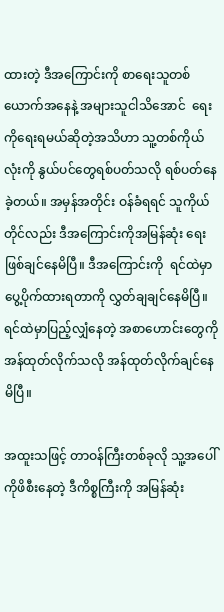ထားတဲ့ ဒီအကြောင်းကို စာရေးသူတစ်ယောက်အနေနဲ့ အများသူငါသိအောင်  ရေးကိုရေးရမယ်ဆိုတဲ့အသိဟာ သူ့တစ်ကိုယ်လုံးကို နွယ်ပင်တွေရစ်ပတ်သလို ရစ်ပတ်နေခဲ့တယ်။ အမှန်အတိုင်း ဝန်ခံရရင် သူကိုယ်တိုင်လည်း ဒီအကြောင်းကိုအမြန်ဆုံး ရေးဖြစ်ချင်နေမိပြီ။ ဒီအကြောင်းကို  ရင်ထဲမှာပွေ့ပိုက်ထားရတာကို လွှတ်ချချင်နေမိပြီ။ ရင်ထဲမှာပြည့်လျှံနေတဲ့ အစာဟောင်းတွေကို အန်ထုတ်လိုက်သလို အန်ထုတ်လိုက်ချင်နေမိပြီ။

အထူးသဖြင့် တာဝန်ကြီးတစ်ခုလို သူ့အပေါ်ကိုဖိစီးနေတဲ့ ဒီကိစ္စကြီးကို အမြန်ဆုံး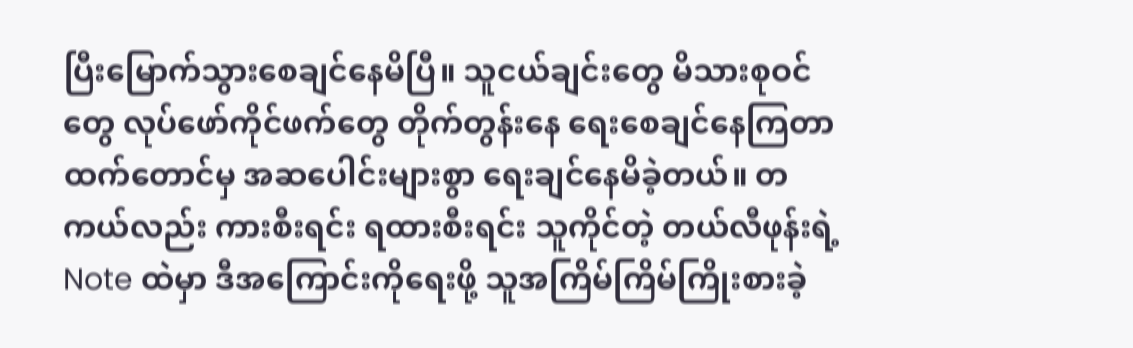ပြီးမြောက်သွားစေချင်နေမိပြီ။ သူငယ်ချင်းတွေ မိသားစုဝင်တွေ လုပ်ဖော်ကိုင်ဖက်တွေ တိုက်တွန်းနေ ရေးစေချင်နေကြတာထက်တောင်မှ အဆပေါင်းများစွာ ရေးချင်နေမိခဲ့တယ်။ တကယ်လည်း ကားစီးရင်း ရထားစီးရင်း သူကိုင်တဲ့ တယ်လီဖုန်းရဲ့ Note ထဲမှာ ဒီအကြောင်းကိုရေးဖို့ သူအကြိမ်ကြိမ်ကြိုးစားခဲ့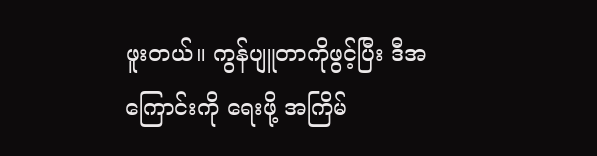ဖူးတယ်။ ကွန်ပျူတာကိုဖွင့်ပြီး ဒီအကြောင်းကို ရေးဖို့ အကြိမ်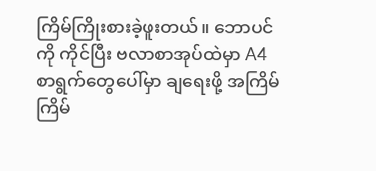ကြိမ်ကြိုးစားခဲ့ဖူးတယ်။ ဘောပင်ကို ကိုင်ပြီး ဗလာစာအုပ်ထဲမှာ A4 စာရွက်တွေပေါ်မှာ ချရေးဖို့ အကြိမ်ကြိမ်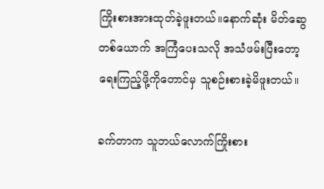ကြိုးစားအားထုတ်ခဲ့ဖူးတယ်။နောက်ဆုံး မိတ်ဆွေတစ်ယောက် အကြံပေးသလို အသံဖမ်းပြီးတော့ ရေးကြည့်ဖို့ကိုတောင်မှ သူစဉ်းစားခဲ့မိဖူးတယ်။

ခက်တာက သူဘယ်လောက်ကြိုးစား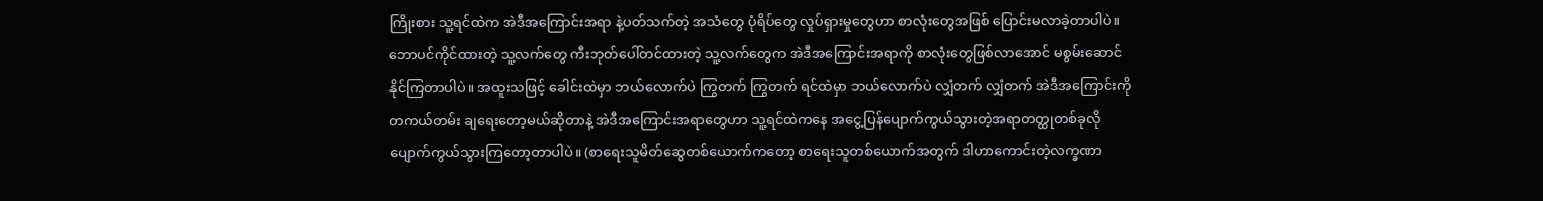ကြိုးစား သူ့ရင်ထဲက အဲဒီအကြောင်းအရာ နဲ့ပတ်သက်တဲ့ အသံတွေ ပုံရိပ်တွေ လှုပ်ရှားမှုတွေဟာ စာလုံးတွေအဖြစ် ပြောင်းမလာခဲ့တာပါပဲ။ ဘောပင်ကိုင်ထားတဲ့ သူ့လက်တွေ ကီးဘုတ်ပေါ်တင်ထားတဲ့ သူ့လက်တွေက အဲဒီအကြောင်းအရာကို စာလုံးတွေဖြစ်လာအောင် မစွမ်းဆောင်နိုင်ကြတာပါပဲ။ အထူးသဖြင့် ခေါင်းထဲမှာ ဘယ်လောက်ပဲ ကြွတက် ကြွတက် ရင်ထဲမှာ ဘယ်လောက်ပဲ လျှံတက် လျှံတက် အဲဒီအကြောင်းကို တကယ်တမ်း ချရေးတော့မယ်ဆိုတာနဲ့ အဲဒီအကြောင်းအရာတွေဟာ သူ့ရင်ထဲကနေ အငွေ့ပြန်ပျောက်ကွယ်သွားတဲ့အရာတတ္ထုတစ်ခုလို ပျောက်ကွယ်သွားကြတော့တာပါပဲ။ (စာရေးသူမိတ်ဆွေတစ်ယောက်ကတော့ စာရေးသူတစ်ယောက်အတွက် ဒါဟာကောင်းတဲ့လက္ခဏာ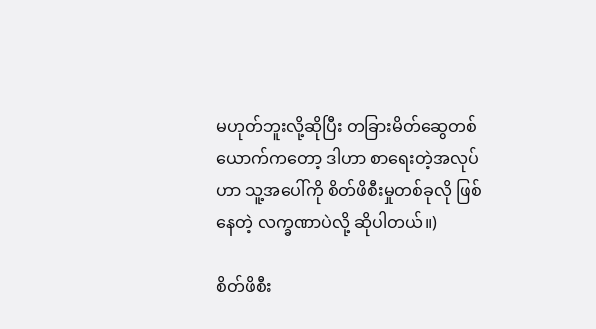မဟုတ်ဘူးလို့ဆိုပြီး တခြားမိတ်ဆွေတစ်ယောက်ကတော့ ဒါဟာ စာရေးတဲ့အလုပ်ဟာ သူ့အပေါ်ကို စိတ်ဖိစီးမှုတစ်ခုလို ဖြစ်နေတဲ့ လက္ခဏာပဲလို့ ဆိုပါတယ်။)

စိတ်ဖိစီး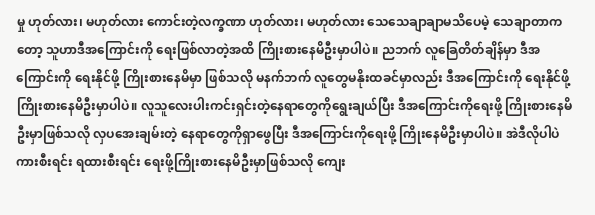မှု ဟုတ်လား၊ မဟုတ်လား ကောင်းတဲ့လက္ခဏာ ဟုတ်လား၊ မဟုတ်လား သေသေချာချာမသိပေမဲ့ သေချာတာကတော့ သူဟာဒီအကြောင်းကို ရေးဖြစ်လာတဲ့အထိ ကြိုးစားနေမိဦးမှာပါပဲ။ ညဘက် လူခြေတိတ်ချိန်မှာ ဒီအကြောင်းကို ရေးနိုင်ဖို့ ကြိုးစားနေမိမှာ ဖြစ်သလို မနက်ဘက် လူတွေမနိုးထခင်မှာလည်း ဒီအကြောင်းကို ရေးနိုင်ဖို့ ကြိုးစားနေမိဦးမှာပါပဲ။ လူသူလေးပါးကင်းရှင်းတဲ့နေရာတွေကိုရွေးချယ်ပြီး ဒီအကြောင်းကိုရေးဖို့ ကြိုးစားနေမိဦးမှာဖြစ်သလို လှပအေးချမ်းတဲ့ နေရာတွေကိုရှာဖွေပြီး ဒီအကြောင်းကိုရေးဖို့ ကြိုးနေမိဦးမှာပါပဲ။ အဲဒီလိုပါပဲ ကားစီးရင်း ရထားစီးရင်း ရေးဖို့ကြိုးစားနေမိဦးမှာဖြစ်သလို ကျေး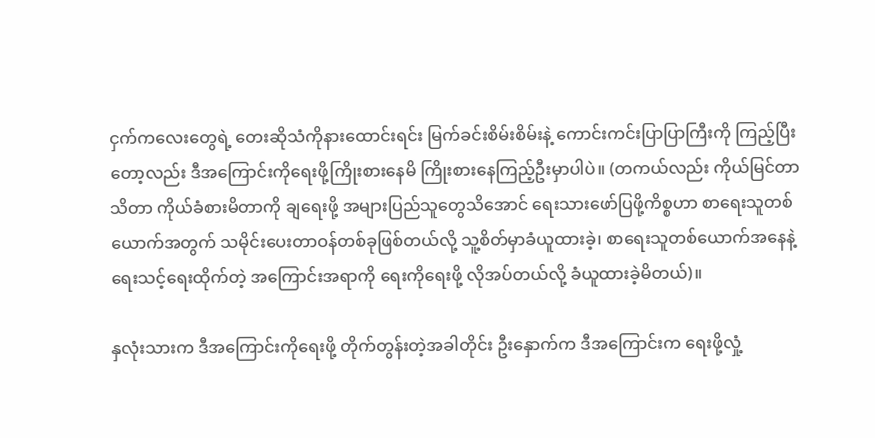ငှက်ကလေးတွေရဲ့ တေးဆိုသံကိုနားထောင်းရင်း မြက်ခင်းစိမ်းစိမ်းနဲ့ ကောင်းကင်းပြာပြာကြီးကို ကြည့်ပြီးတော့လည်း ဒီအကြောင်းကိုရေးဖို့ကြိုးစားနေမိ ကြိုးစားနေကြည့်ဦးမှာပါပဲ။ (တကယ်လည်း ကိုယ်မြင်တာသိတာ ကိုယ်ခံစားမိတာကို ချရေးဖို့ အများပြည်သူတွေသိအောင် ရေးသားဖော်ပြဖို့ကိစ္စဟာ စာရေးသူတစ်ယောက်အတွက် သမိုင်းပေးတာဝန်တစ်ခုဖြစ်တယ်လို့ သူ့စိတ်မှာခံယူထားခဲ့၊ စာရေးသူတစ်ယောက်အနေနဲ့ ရေးသင့်ရေးထိုက်တဲ့ အကြောင်းအရာကို ရေးကိုရေးဖို့ လိုအပ်တယ်လို့ ခံယူထားခဲ့မိတယ်)။

နှလုံးသားက ဒီအကြောင်းကိုရေးဖို့ တိုက်တွန်းတဲ့အခါတိုင်း ဦးနှောက်က ဒီအကြောင်းက ရေးဖို့လှုံ့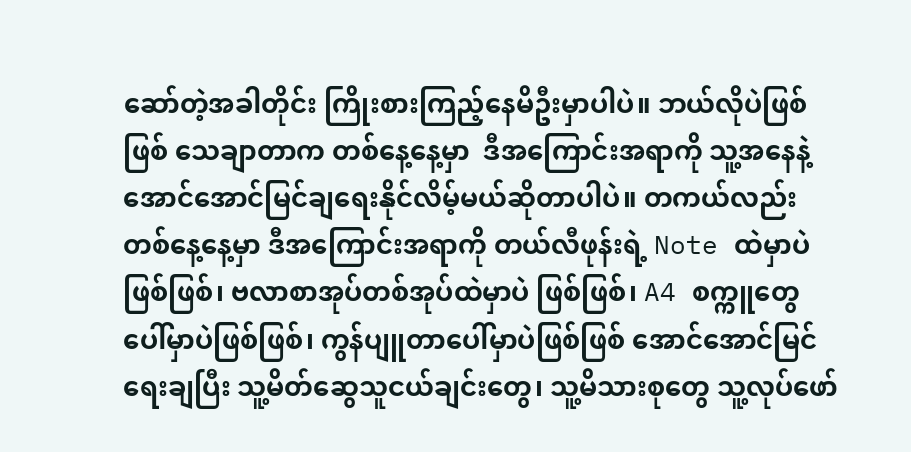ဆော်တဲ့အခါတိုင်း ကြိုးစားကြည့်နေမိဦးမှာပါပဲ။ ဘယ်လိုပဲဖြစ်ဖြစ် သေချာတာက တစ်နေ့နေ့မှာ  ဒီအကြောင်းအရာကို သူ့အနေနဲ့ အောင်အောင်မြင်ချရေးနိုင်လိမ့်မယ်ဆိုတာပါပဲ။ တကယ်လည်း တစ်နေ့နေ့မှာ ဒီအကြောင်းအရာကို တယ်လီဖုန်းရဲ့ Note ထဲမှာပဲဖြစ်ဖြစ်၊ ဗလာစာအုပ်တစ်အုပ်ထဲမှာပဲ ဖြစ်ဖြစ်၊ A4 စက္ကူတွေပေါ်မှာပဲဖြစ်ဖြစ်၊ ကွန်ပျူတာပေါ်မှာပဲဖြစ်ဖြစ် အောင်အောင်မြင်ရေးချပြီး သူ့မိတ်ဆွေသူငယ်ချင်းတွေ၊ သူ့မိသားစုတွေ သူ့လုပ်ဖော်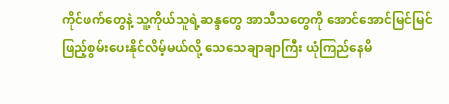ကိုင်ဖက်တွေနဲ့ သူ့ကိုယ်သူရဲ့ဆန္ဒတွေ အာသီသတွေကို အောင်အောင်မြင်မြင် ဖြည့်စွမ်းပေးနိုင်လိမ့်မယ်လို့ သေသေချာချာကြီး ယုံကြည်နေမိ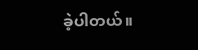ခဲ့ပါတယ်။